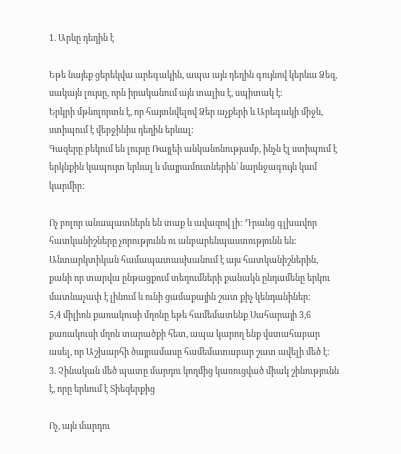1. Արևը դեղին է

Եթե նայեք ցերեկվա արեգակին, ապա այն դեղին գույնով կերևա Ձեզ, սակայն լույսը, որն իրականում այն տալիս է, սպիտակ է:
Երկրի մթնոլորտն է, որ հայտնվելով Ձեր աչքերի և Արեգակի միջև, ստիպում է վերջինիս դեղին երևալ:
Գազերը բեկում են լույսը Ռայլեի անկանոնությամբ, ինչն էլ ստիպում է երկնքին կապույտ երևալ և մայրամուտներին՝ նարնջագույն կամ կարմիր:

Ոչ բոլոր անապատներն են տաք և ավազով լի: Դրանց գլխավոր հատկանիշները չորությունն ու անբարենպաստությունն են: Անտարկտիկան համապատասխանում է այս հատկանիշներին, քանի որ տարվա ընթացքում տեղումների քանակն ընդամենը երկու մատնաչափ է լինում և ունի ցամաքային շատ քիչ կենդանիներ:
5,4 միլիոն քառակուսի մղոնը եթե համեմատենք Սահարայի 3,6 քառակուսի մղոն տարածքի հետ, ապա կարող ենք վստահաբար ասել, որ Աշխարհի ծայրամասը համեմատաբար շատ ավելի մեծ է:
3. Չինական մեծ պատը մարդու կողմից կառուցված միակ շինությունն է, որը երևում է Տիեզերքից

Ոչ, այն մարդու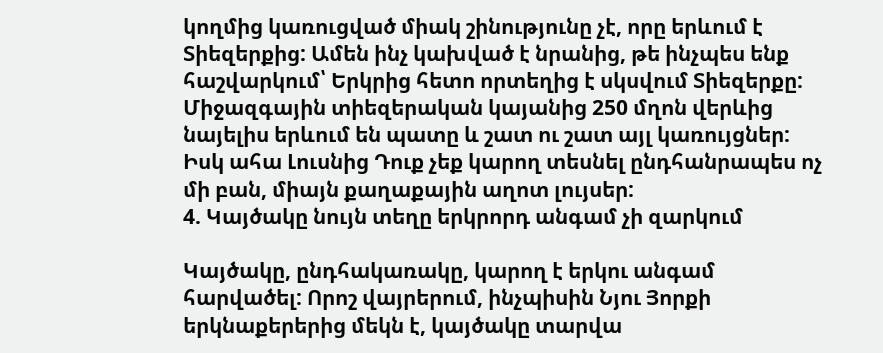կողմից կառուցված միակ շինությունը չէ, որը երևում է Տիեզերքից: Ամեն ինչ կախված է նրանից, թե ինչպես ենք հաշվարկում՝ Երկրից հետո որտեղից է սկսվում Տիեզերքը:
Միջազգային տիեզերական կայանից 250 մղոն վերևից նայելիս երևում են պատը և շատ ու շատ այլ կառույցներ: Իսկ ահա Լուսնից Դուք չեք կարող տեսնել ընդհանրապես ոչ մի բան, միայն քաղաքային աղոտ լույսեր:
4. Կայծակը նույն տեղը երկրորդ անգամ չի զարկում

Կայծակը, ընդհակառակը, կարող է երկու անգամ հարվածել: Որոշ վայրերում, ինչպիսին Նյու Յորքի երկնաքերերից մեկն է, կայծակը տարվա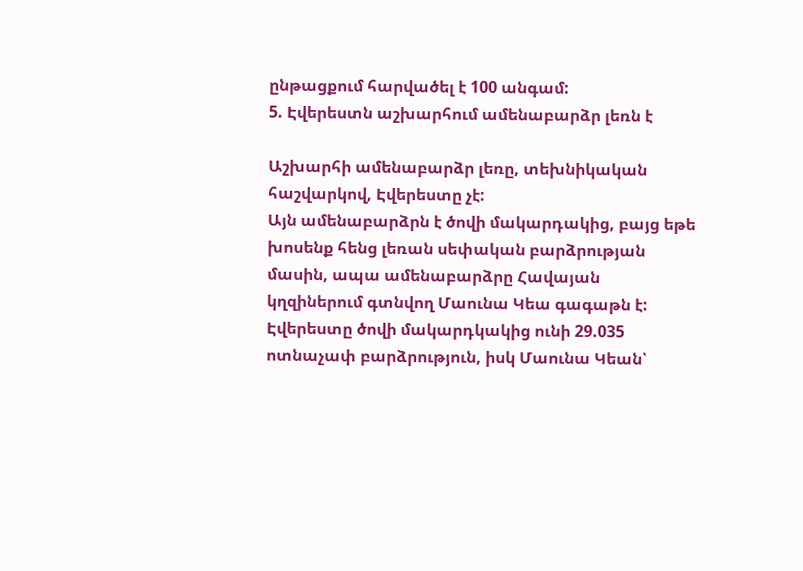ընթացքում հարվածել է 100 անգամ:
5. Էվերեստն աշխարհում ամենաբարձր լեռն է

Աշխարհի ամենաբարձր լեռը, տեխնիկական հաշվարկով, Էվերեստը չէ:
Այն ամենաբարձրն է ծովի մակարդակից, բայց եթե խոսենք հենց լեռան սեփական բարձրության մասին, ապա ամենաբարձրը Հավայան կղզիներում գտնվող Մաունա Կեա գագաթն է:
Էվերեստը ծովի մակարդկակից ունի 29.035 ոտնաչափ բարձրություն, իսկ Մաունա Կեան՝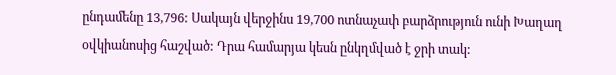ընդամենը 13,796: Սակայն վերջինս 19,700 ոտնաչափ բարձրություն ունի Խաղաղ օվկիանոսից հաշված: Դրա համարյա կեսն ընկղմված է ջրի տակ: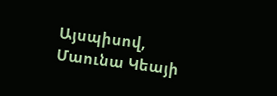Այսպիսով, Մաունա Կեայի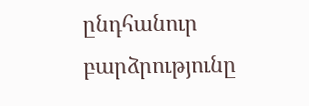ընդհանուր բարձրությունը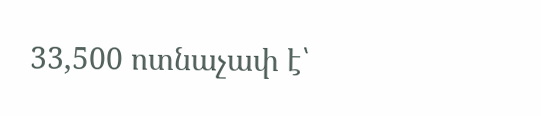33,500 ոտնաչափ է՝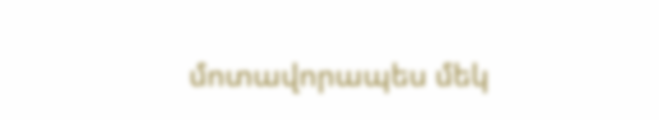մոտավորապես մեկ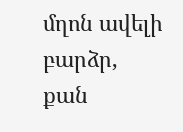մղոն ավելի բարձր, քան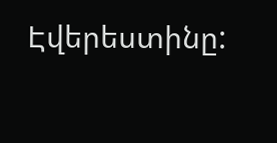Էվերեստինը: